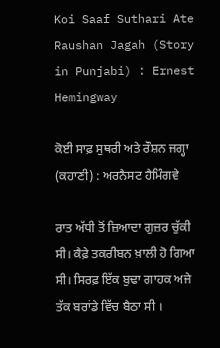Koi Saaf Suthari Ate Raushan Jagah (Story in Punjabi) : Ernest Hemingway

ਕੋਈ ਸਾਫ਼ ਸੁਥਰੀ ਅਤੇ ਰੌਸ਼ਨ ਜਗ੍ਹਾ (ਕਹਾਣੀ) : ਅਰਨੈਸਟ ਹੈਮਿੰਗਵੇ

ਰਾਤ ਅੱਧੀ ਤੋਂ ਜ਼ਿਆਦਾ ਗੁਜ਼ਰ ਚੁੱਕੀ ਸੀ। ਕੈਫ਼ੇ ਤਕਰੀਬਨ ਖ਼ਾਲੀ ਹੋ ਗਿਆ ਸੀ। ਸਿਰਫ਼ ਇੱਕ ਬੁਢਾ ਗਾਹਕ ਅਜੇ ਤੱਕ ਬਰਾਂਡੇ ਵਿੱਚ ਬੈਠਾ ਸੀ ।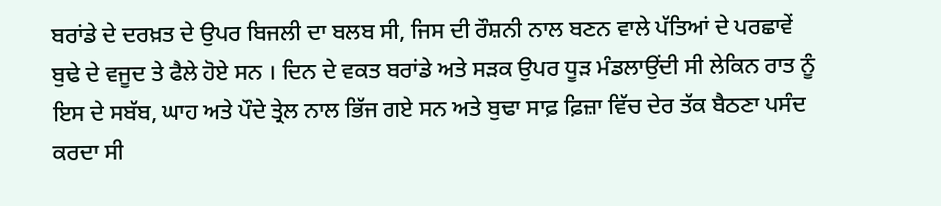ਬਰਾਂਡੇ ਦੇ ਦਰਖ਼ਤ ਦੇ ਉਪਰ ਬਿਜਲੀ ਦਾ ਬਲਬ ਸੀ, ਜਿਸ ਦੀ ਰੌਸ਼ਨੀ ਨਾਲ ਬਣਨ ਵਾਲੇ ਪੱਤਿਆਂ ਦੇ ਪਰਛਾਵੇਂ ਬੁਢੇ ਦੇ ਵਜੂਦ ਤੇ ਫੈਲੇ ਹੋਏ ਸਨ । ਦਿਨ ਦੇ ਵਕਤ ਬਰਾਂਡੇ ਅਤੇ ਸੜਕ ਉਪਰ ਧੂੜ ਮੰਡਲਾਉਂਦੀ ਸੀ ਲੇਕਿਨ ਰਾਤ ਨੂੰ ਇਸ ਦੇ ਸਬੱਬ, ਘਾਹ ਅਤੇ ਪੌਦੇ ਤ੍ਰੇਲ ਨਾਲ ਭਿੱਜ ਗਏ ਸਨ ਅਤੇ ਬੁਢਾ ਸਾਫ਼ ਫ਼ਿਜ਼ਾ ਵਿੱਚ ਦੇਰ ਤੱਕ ਬੈਠਣਾ ਪਸੰਦ ਕਰਦਾ ਸੀ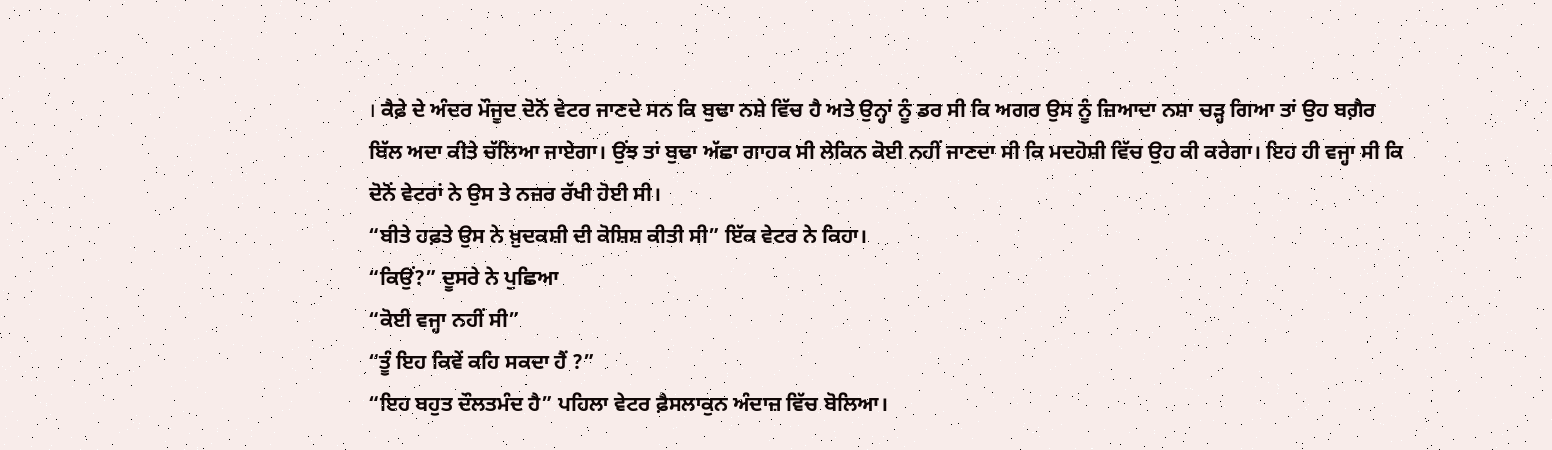। ਕੈਫ਼ੇ ਦੇ ਅੰਦਰ ਮੌਜੂਦ ਦੋਨੋਂ ਵੇਟਰ ਜਾਣਦੇ ਸਨ ਕਿ ਬੁਢਾ ਨਸ਼ੇ ਵਿੱਚ ਹੈ ਅਤੇ ਉਨ੍ਹਾਂ ਨੂੰ ਡਰ ਸੀ ਕਿ ਅਗਰ ਉਸ ਨੂੰ ਜ਼ਿਆਦਾ ਨਸ਼ਾ ਚੜ੍ਹ ਗਿਆ ਤਾਂ ਉਹ ਬਗ਼ੈਰ ਬਿੱਲ ਅਦਾ ਕੀਤੇ ਚੱਲਿਆ ਜਾਏਗਾ। ਉਂਝ ਤਾਂ ਬੁਢਾ ਅੱਛਾ ਗਾਹਕ ਸੀ ਲੇਕਿਨ ਕੋਈ ਨਹੀਂ ਜਾਣਦਾ ਸੀ ਕਿ ਮਦਹੋਸ਼ੀ ਵਿੱਚ ਉਹ ਕੀ ਕਰੇਗਾ। ਇਹ ਹੀ ਵਜ੍ਹਾ ਸੀ ਕਿ ਦੋਨੋਂ ਵੇਟਰਾਂ ਨੇ ਉਸ ਤੇ ਨਜ਼ਰ ਰੱਖੀ ਹੋਈ ਸੀ।
“ਬੀਤੇ ਹਫ਼ਤੇ ਉਸ ਨੇ ਖ਼ੁਦਕਸ਼ੀ ਦੀ ਕੋਸ਼ਿਸ਼ ਕੀਤੀ ਸੀ” ਇੱਕ ਵੇਟਰ ਨੇ ਕਿਹਾ।
“ਕਿਉਂ?” ਦੂਸਰੇ ਨੇ ਪੁਛਿਆ
“ਕੋਈ ਵਜ੍ਹਾ ਨਹੀਂ ਸੀ”
“ਤੂੰ ਇਹ ਕਿਵੇਂ ਕਹਿ ਸਕਦਾ ਹੈਂ ?”
“ਇਹ ਬਹੁਤ ਦੌਲਤਮੰਦ ਹੈ” ਪਹਿਲਾ ਵੇਟਰ ਫ਼ੈਸਲਾਕੁਨ ਅੰਦਾਜ਼ ਵਿੱਚ ਬੋਲਿਆ।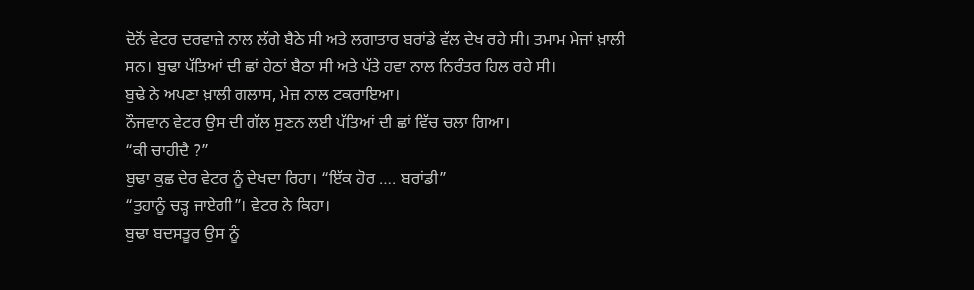ਦੋਨੋਂ ਵੇਟਰ ਦਰਵਾਜ਼ੇ ਨਾਲ ਲੱਗੇ ਬੈਠੇ ਸੀ ਅਤੇ ਲਗਾਤਾਰ ਬਰਾਂਡੇ ਵੱਲ ਦੇਖ ਰਹੇ ਸੀ। ਤਮਾਮ ਮੇਜਾਂ ਖ਼ਾਲੀ ਸਨ। ਬੁਢਾ ਪੱਤਿਆਂ ਦੀ ਛਾਂ ਹੇਠਾਂ ਬੈਠਾ ਸੀ ਅਤੇ ਪੱਤੇ ਹਵਾ ਨਾਲ ਨਿਰੰਤਰ ਹਿਲ ਰਹੇ ਸੀ।
ਬੁਢੇ ਨੇ ਅਪਣਾ ਖ਼ਾਲੀ ਗਲਾਸ, ਮੇਜ਼ ਨਾਲ ਟਕਰਾਇਆ।
ਨੌਜਵਾਨ ਵੇਟਰ ਉਸ ਦੀ ਗੱਲ ਸੁਣਨ ਲਈ ਪੱਤਿਆਂ ਦੀ ਛਾਂ ਵਿੱਚ ਚਲਾ ਗਿਆ।
“ਕੀ ਚਾਹੀਦੈ ?”
ਬੁਢਾ ਕੁਛ ਦੇਰ ਵੇਟਰ ਨੂੰ ਦੇਖਦਾ ਰਿਹਾ। “ਇੱਕ ਹੋਰ …. ਬਰਾਂਡੀ”
“ਤੁਹਾਨੂੰ ਚੜ੍ਹ ਜਾਏਗੀ”। ਵੇਟਰ ਨੇ ਕਿਹਾ।
ਬੁਢਾ ਬਦਸਤੂਰ ਉਸ ਨੂੰ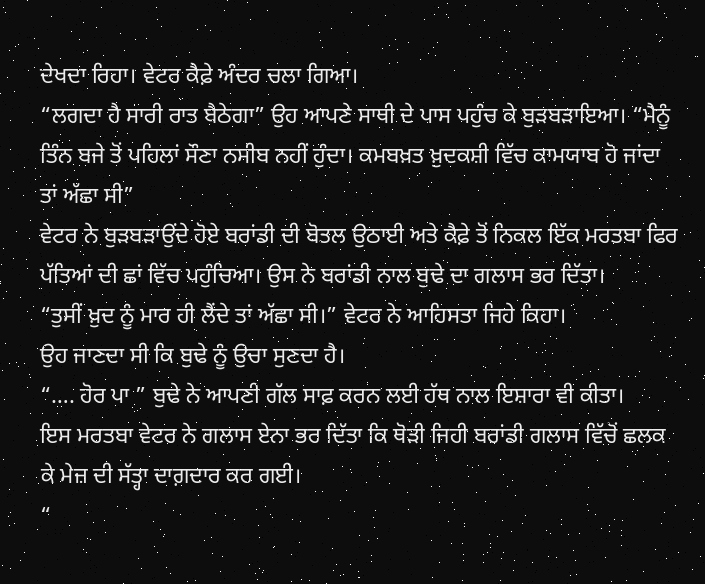ਦੇਖਦਾ ਰਿਹਾ। ਵੇਟਰ ਕੈਫ਼ੇ ਅੰਦਰ ਚਲਾ ਗਿਆ।
“ਲਗਦਾ ਹੈ ਸਾਰੀ ਰਾਤ ਬੈਠੇਗਾ” ਉਹ ਆਪਣੇ ਸਾਥੀ ਦੇ ਪਾਸ ਪਹੁੰਚ ਕੇ ਬੁੜਬੜਾਇਆ। “ਮੈਨੂੰ ਤਿੰਨ ਬਜੇ ਤੋਂ ਪਹਿਲਾਂ ਸੌਣਾ ਨਸੀਬ ਨਹੀਂ ਹੁੰਦਾ। ਕਮਬਖ਼ਤ ਖ਼ੁਦਕਸ਼ੀ ਵਿੱਚ ਕਾਮਯਾਬ ਹੋ ਜਾਂਦਾ ਤਾਂ ਅੱਛਾ ਸੀ”
ਵੇਟਰ ਨੇ ਬੁੜਬੜਾਉਂਦੇ ਹੋਏ ਬਰਾਂਡੀ ਦੀ ਬੋਤਲ ਉਠਾਈ ਅਤੇ ਕੈਫ਼ੇ ਤੋਂ ਨਿਕਲ ਇੱਕ ਮਰਤਬਾ ਫਿਰ ਪੱਤਿਆਂ ਦੀ ਛਾਂ ਵਿੱਚ ਪਹੁੰਚਿਆ। ਉਸ ਨੇ ਬਰਾਂਡੀ ਨਾਲ ਬੁਢੇ ਦਾ ਗਲਾਸ ਭਰ ਦਿੱਤਾ।
“ਤੁਸੀਂ ਖ਼ੁਦ ਨੂੰ ਮਾਰ ਹੀ ਲੈਂਦੇ ਤਾਂ ਅੱਛਾ ਸੀ।” ਵੇਟਰ ਨੇ ਆਹਿਸਤਾ ਜਿਹੇ ਕਿਹਾ।
ਉਹ ਜਾਣਦਾ ਸੀ ਕਿ ਬੁਢੇ ਨੂੰ ਉਚਾ ਸੁਣਦਾ ਹੈ।
“…. ਹੋਰ ਪਾ ” ਬੁਢੇ ਨੇ ਆਪਣੀ ਗੱਲ ਸਾਫ਼ ਕਰਨ ਲਈ ਹੱਥ ਨਾਲ ਇਸ਼ਾਰਾ ਵੀ ਕੀਤਾ।
ਇਸ ਮਰਤਬਾ ਵੇਟਰ ਨੇ ਗਲਾਸ ਏਨਾ ਭਰ ਦਿੱਤਾ ਕਿ ਥੋੜੀ ਜਿਹੀ ਬਰਾਂਡੀ ਗਲਾਸ ਵਿੱਚੋਂ ਛਲਕ ਕੇ ਮੇਜ਼ ਦੀ ਸੱਤ੍ਹਾ ਦਾਗ਼ਦਾਰ ਕਰ ਗਈ।
“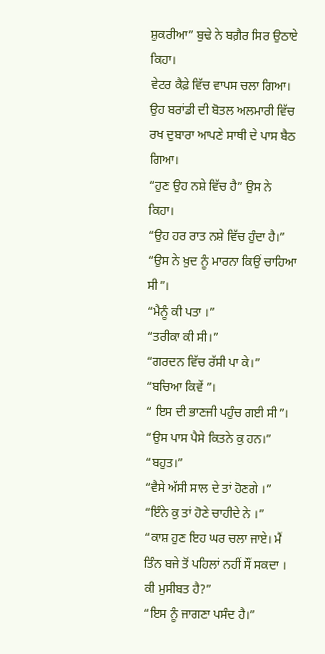ਸ਼ੁਕਰੀਆ” ਬੁਢੇ ਨੇ ਬਗ਼ੈਰ ਸਿਰ ਉਠਾਏ ਕਿਹਾ।
ਵੇਟਰ ਕੈਫ਼ੇ ਵਿੱਚ ਵਾਪਸ ਚਲਾ ਗਿਆ। ਉਹ ਬਰਾਂਡੀ ਦੀ ਬੋਤਲ ਅਲਮਾਰੀ ਵਿੱਚ ਰਖ ਦੁਬਾਰਾ ਆਪਣੇ ਸਾਥੀ ਦੇ ਪਾਸ ਬੈਠ ਗਿਆ।
“ਹੁਣ ਉਹ ਨਸ਼ੇ ਵਿੱਚ ਹੈ” ਉਸ ਨੇ ਕਿਹਾ।
“ਉਹ ਹਰ ਰਾਤ ਨਸ਼ੇ ਵਿੱਚ ਹੁੰਦਾ ਹੈ।”
“ਉਸ ਨੇ ਖ਼ੁਦ ਨੂੰ ਮਾਰਨਾ ਕਿਉਂ ਚਾਹਿਆ ਸੀ”।
“ਮੈਨੂੰ ਕੀ ਪਤਾ ।”
“ਤਰੀਕਾ ਕੀ ਸੀ।”
“ਗਰਦਨ ਵਿੱਚ ਰੱਸੀ ਪਾ ਕੇ।”
“ਬਚਿਆ ਕਿਵੇਂ ”।
“ ਇਸ ਦੀ ਭਾਣਜੀ ਪਹੁੰਚ ਗਈ ਸੀ”।
“ਉਸ ਪਾਸ ਪੈਸੇ ਕਿਤਨੇ ਕੁ ਹਨ।”
“ਬਹੁਤ।”
“ਵੈਸੇ ਅੱਸੀ ਸਾਲ ਦੇ ਤਾਂ ਹੋਣਗੇ ।”
“ਇੰਨੇ ਕੁ ਤਾਂ ਹੋਣੇ ਚਾਹੀਦੇ ਨੇ ।”
“ਕਾਸ਼ ਹੁਣ ਇਹ ਘਰ ਚਲਾ ਜਾਏ। ਮੈਂ ਤਿੰਨ ਬਜੇ ਤੋਂ ਪਹਿਲਾਂ ਨਹੀਂ ਸੌਂ ਸਕਦਾ । ਕੀ ਮੁਸੀਬਤ ਹੈ?”
“ਇਸ ਨੂੰ ਜਾਗਣਾ ਪਸੰਦ ਹੈ।”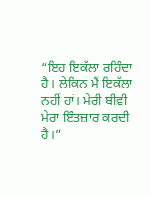“ਇਹ ਇਕੱਲਾ ਰਹਿੰਦਾ ਹੈ। ਲੇਕਿਨ ਮੈਂ ਇਕੱਲਾ ਨਹੀਂ ਹਾਂ। ਮੇਰੀ ਬੀਵੀ ਮੇਰਾ ਇੰਤਜ਼ਾਰ ਕਰਦੀ ਹੈ।”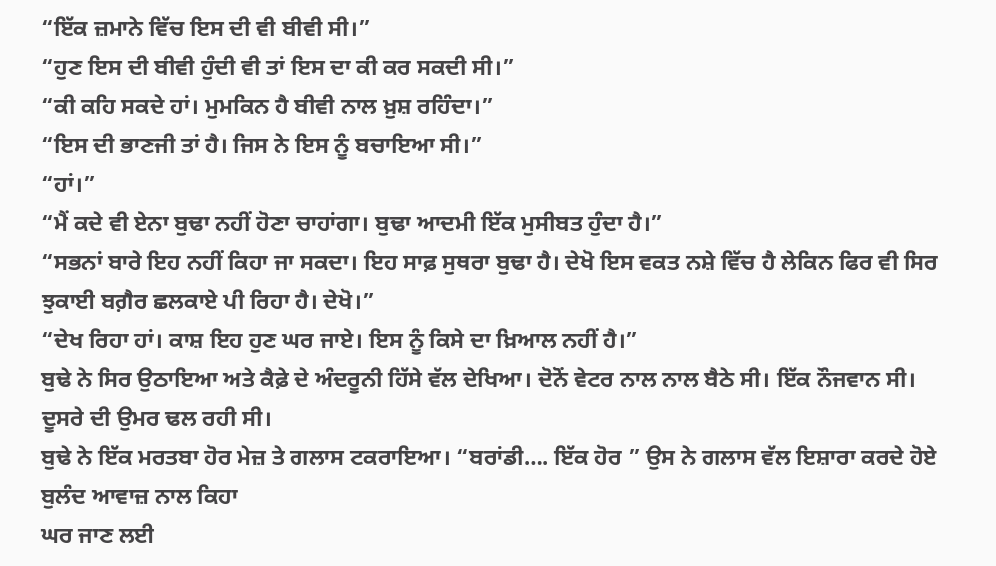“ਇੱਕ ਜ਼ਮਾਨੇ ਵਿੱਚ ਇਸ ਦੀ ਵੀ ਬੀਵੀ ਸੀ।”
“ਹੁਣ ਇਸ ਦੀ ਬੀਵੀ ਹੁੰਦੀ ਵੀ ਤਾਂ ਇਸ ਦਾ ਕੀ ਕਰ ਸਕਦੀ ਸੀ।”
“ਕੀ ਕਹਿ ਸਕਦੇ ਹਾਂ। ਮੁਮਕਿਨ ਹੈ ਬੀਵੀ ਨਾਲ ਖ਼ੁਸ਼ ਰਹਿੰਦਾ।”
“ਇਸ ਦੀ ਭਾਣਜੀ ਤਾਂ ਹੈ। ਜਿਸ ਨੇ ਇਸ ਨੂੰ ਬਚਾਇਆ ਸੀ।”
“ਹਾਂ।”
“ਮੈਂ ਕਦੇ ਵੀ ਏਨਾ ਬੁਢਾ ਨਹੀਂ ਹੋਣਾ ਚਾਹਾਂਗਾ। ਬੁਢਾ ਆਦਮੀ ਇੱਕ ਮੁਸੀਬਤ ਹੁੰਦਾ ਹੈ।”
“ਸਭਨਾਂ ਬਾਰੇ ਇਹ ਨਹੀਂ ਕਿਹਾ ਜਾ ਸਕਦਾ। ਇਹ ਸਾਫ਼ ਸੁਥਰਾ ਬੁਢਾ ਹੈ। ਦੇਖੋ ਇਸ ਵਕਤ ਨਸ਼ੇ ਵਿੱਚ ਹੈ ਲੇਕਿਨ ਫਿਰ ਵੀ ਸਿਰ ਝੁਕਾਈ ਬਗ਼ੈਰ ਛਲਕਾਏ ਪੀ ਰਿਹਾ ਹੈ। ਦੇਖੋ।”
“ਦੇਖ ਰਿਹਾ ਹਾਂ। ਕਾਸ਼ ਇਹ ਹੁਣ ਘਰ ਜਾਏ। ਇਸ ਨੂੰ ਕਿਸੇ ਦਾ ਖ਼ਿਆਲ ਨਹੀਂ ਹੈ।”
ਬੁਢੇ ਨੇ ਸਿਰ ਉਠਾਇਆ ਅਤੇ ਕੈਫ਼ੇ ਦੇ ਅੰਦਰੂਨੀ ਹਿੱਸੇ ਵੱਲ ਦੇਖਿਆ। ਦੋਨੋਂ ਵੇਟਰ ਨਾਲ ਨਾਲ ਬੈਠੇ ਸੀ। ਇੱਕ ਨੌਜਵਾਨ ਸੀ। ਦੂਸਰੇ ਦੀ ਉਮਰ ਢਲ ਰਹੀ ਸੀ।
ਬੁਢੇ ਨੇ ਇੱਕ ਮਰਤਬਾ ਹੋਰ ਮੇਜ਼ ਤੇ ਗਲਾਸ ਟਕਰਾਇਆ। “ਬਰਾਂਡੀ…. ਇੱਕ ਹੋਰ ” ਉਸ ਨੇ ਗਲਾਸ ਵੱਲ ਇਸ਼ਾਰਾ ਕਰਦੇ ਹੋਏ ਬੁਲੰਦ ਆਵਾਜ਼ ਨਾਲ ਕਿਹਾ
ਘਰ ਜਾਣ ਲਈ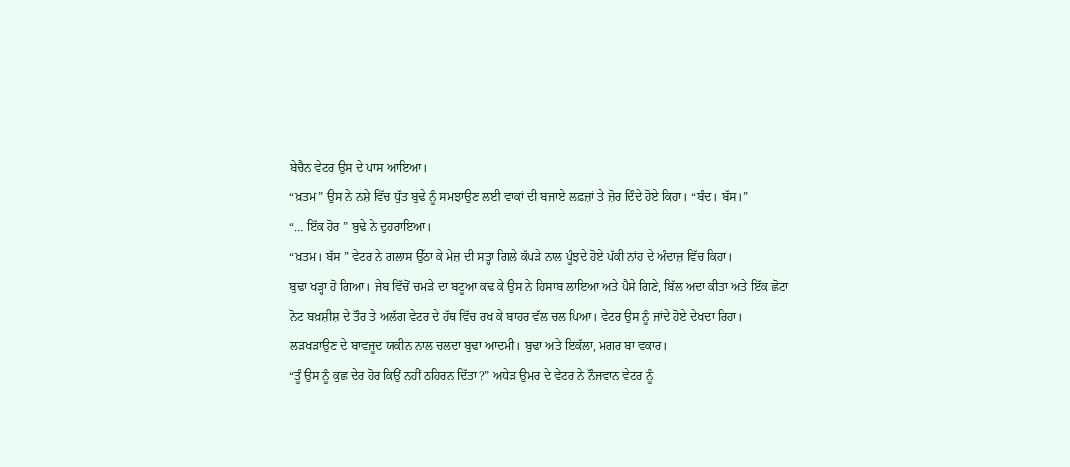ਬੇਚੈਨ ਵੇਟਰ ਉਸ ਦੇ ਪਾਸ ਆਇਆ।
“ਖ਼ਤਮ” ਉਸ ਨੇ ਨਸ਼ੇ ਵਿੱਚ ਧੁੱਤ ਬੁਢੇ ਨੂੰ ਸਮਝਾਉਣ ਲਈ ਵਾਕਾਂ ਦੀ ਬਜਾਏ ਲਫ਼ਜ਼ਾਂ ਤੇ ਜ਼ੋਰ ਦਿੰਦੇ ਹੋਏ ਕਿਹਾ। “ਬੰਦ। ਬੱਸ।”
“… ਇੱਕ ਹੋਰ ” ਬੁਢੇ ਨੇ ਦੁਹਰਾਇਆ।
“ਖ਼ਤਮ। ਬੱਸ ” ਵੇਟਰ ਨੇ ਗਲਾਸ ਉੱਠਾ ਕੇ ਮੇਜ਼ ਦੀ ਸਤ੍ਹਾ ਗਿਲੇ ਕੱਪੜੇ ਨਾਲ ਪੂੰਝਦੇ ਹੋਏ ਪੱਕੀ ਨਾਂਹ ਦੇ ਅੰਦਾਜ਼ ਵਿੱਚ ਕਿਹਾ।
ਬੁਢਾ ਖੜ੍ਹਾ ਹੋ ਗਿਆ। ਜੇਬ ਵਿੱਚੋਂ ਚਮੜੇ ਦਾ ਬਟੂਆ ਕਢ ਕੇ ਉਸ ਨੇ ਹਿਸਾਬ ਲਾਇਆ ਅਤੇ ਪੈਸੇ ਗਿਣੇ, ਬਿੱਲ ਅਦਾ ਕੀਤਾ ਅਤੇ ਇੱਕ ਛੋਟਾ ਨੋਟ ਬਖ਼ਸ਼ੀਸ਼ ਦੇ ਤੌਰ ਤੇ ਅਲੱਗ ਵੇਟਰ ਦੇ ਹੱਥ ਵਿੱਚ ਰਖ ਕੇ ਬਾਹਰ ਵੱਲ ਚਲ ਪਿਆ। ਵੇਟਰ ਉਸ ਨੂੰ ਜਾਂਦੇ ਹੋਏ ਦੇਖਦਾ ਰਿਹਾ। ਲੜਖੜਾਉਣ ਦੇ ਬਾਵਜੂਦ ਯਕੀਨ ਨਾਲ ਚਲਦਾ ਬੁਢਾ ਆਦਮੀ। ਬੁਢਾ ਅਤੇ ਇਕੱਲਾ, ਮਗਰ ਬਾ ਵਕਾਰ।
“ਤੂੰ ਉਸ ਨੂੰ ਕੁਛ ਦੇਰ ਹੋਰ ਕਿਉਂ ਨਹੀਂ ਠਹਿਰਨ ਦਿੱਤਾ?” ਅਧੇੜ ਉਮਰ ਦੇ ਵੇਟਰ ਨੇ ਨੌਜਵਾਨ ਵੇਟਰ ਨੂੰ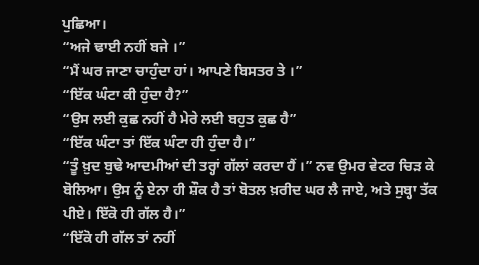ਪੁਛਿਆ।
“ਅਜੇ ਢਾਈ ਨਹੀਂ ਬਜੇ ।”
“ਮੈਂ ਘਰ ਜਾਣਾ ਚਾਹੁੰਦਾ ਹਾਂ। ਆਪਣੇ ਬਿਸਤਰ ਤੇ ।”
“ਇੱਕ ਘੰਟਾ ਕੀ ਹੁੰਦਾ ਹੈ?”
“ਉਸ ਲਈ ਕੁਛ ਨਹੀਂ ਹੈ ਮੇਰੇ ਲਈ ਬਹੁਤ ਕੁਛ ਹੈ”
“ਇੱਕ ਘੰਟਾ ਤਾਂ ਇੱਕ ਘੰਟਾ ਹੀ ਹੁੰਦਾ ਹੈ।”
“ਤੂੰ ਖ਼ੁਦ ਬੁਢੇ ਆਦਮੀਆਂ ਦੀ ਤਰ੍ਹਾਂ ਗੱਲਾਂ ਕਰਦਾ ਹੈਂ ।” ਨਵ ਉਮਰ ਵੇਟਰ ਚਿੜ ਕੇ ਬੋਲਿਆ। ਉਸ ਨੂੰ ਏਨਾ ਹੀ ਸ਼ੌਕ ਹੈ ਤਾਂ ਬੋਤਲ ਖ਼ਰੀਦ ਘਰ ਲੈ ਜਾਏ, ਅਤੇ ਸੁਬ੍ਹਾ ਤੱਕ ਪੀਏ। ਇੱਕੋ ਹੀ ਗੱਲ ਹੈ।”
“ਇੱਕੋ ਹੀ ਗੱਲ ਤਾਂ ਨਹੀਂ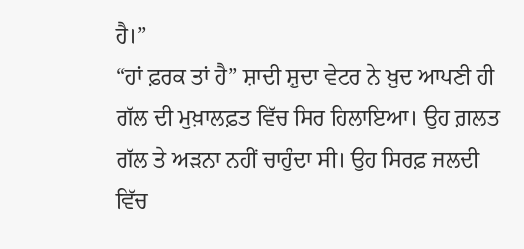ਹੈ।”
“ਹਾਂ ਫ਼ਰਕ ਤਾਂ ਹੈ” ਸ਼ਾਦੀ ਸ਼ੁਦਾ ਵੇਟਰ ਨੇ ਖ਼ੁਦ ਆਪਣੀ ਹੀ ਗੱਲ ਦੀ ਮੁਖ਼ਾਲਫ਼ਤ ਵਿੱਚ ਸਿਰ ਹਿਲਾਇਆ। ਉਹ ਗ਼ਲਤ ਗੱਲ ਤੇ ਅੜਨਾ ਨਹੀਂ ਚਾਹੁੰਦਾ ਸੀ। ਉਹ ਸਿਰਫ਼ ਜਲਦੀ ਵਿੱਚ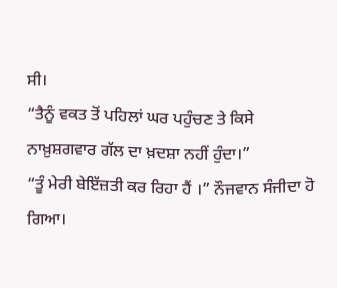ਸੀ।
“ਤੈਨੂੰ ਵਕਤ ਤੋਂ ਪਹਿਲਾਂ ਘਰ ਪਹੁੰਚਣ ਤੇ ਕਿਸੇ ਨਾਖ਼ੁਸ਼ਗਵਾਰ ਗੱਲ ਦਾ ਖ਼ਦਸ਼ਾ ਨਹੀਂ ਹੁੰਦਾ।”
“ਤੂੰ ਮੇਰੀ ਬੇਇੱਜ਼ਤੀ ਕਰ ਰਿਹਾ ਹੈਂ ।” ਨੌਜਵਾਨ ਸੰਜੀਦਾ ਹੋ ਗਿਆ।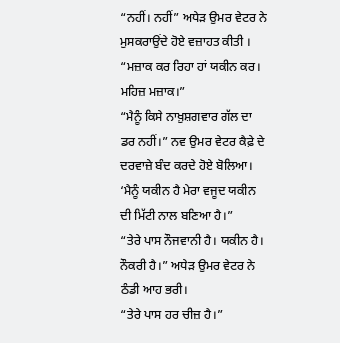“ਨਹੀਂ। ਨਹੀਂ” ਅਧੇੜ ਉਮਰ ਵੇਟਰ ਨੇ ਮੁਸਕਰਾਉਂਦੇ ਹੋਏ ਵਜ਼ਾਹਤ ਕੀਤੀ । “ਮਜ਼ਾਕ ਕਰ ਰਿਹਾ ਹਾਂ ਯਕੀਨ ਕਰ। ਮਹਿਜ਼ ਮਜ਼ਾਕ।”
“ਮੈਨੂੰ ਕਿਸੇ ਨਾਖ਼ੁਸ਼ਗਵਾਰ ਗੱਲ ਦਾ ਡਰ ਨਹੀਂ।” ਨਵ ਉਮਰ ਵੇਟਰ ਕੈਫ਼ੇ ਦੇ ਦਰਵਾਜ਼ੇ ਬੰਦ ਕਰਦੇ ਹੋਏ ਬੋਲਿਆ। ‘ਮੈਨੂੰ ਯਕੀਨ ਹੈ ਮੇਰਾ ਵਜੂਦ ਯਕੀਨ ਦੀ ਮਿੱਟੀ ਨਾਲ ਬਣਿਆ ਹੈ।”
“ਤੇਰੇ ਪਾਸ ਨੌਜਵਾਨੀ ਹੈ। ਯਕੀਨ ਹੈ। ਨੌਕਰੀ ਹੈ।” ਅਧੇੜ ਉਮਰ ਵੇਟਰ ਨੇ ਠੰਡੀ ਆਹ ਭਰੀ।
“ਤੇਰੇ ਪਾਸ ਹਰ ਚੀਜ਼ ਹੈ।”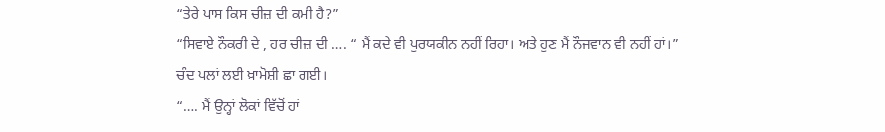“ਤੇਰੇ ਪਾਸ ਕਿਸ ਚੀਜ਼ ਦੀ ਕਮੀ ਹੈ?”
“ਸਿਵਾਏ ਨੌਕਰੀ ਦੇ , ਹਰ ਚੀਜ਼ ਦੀ …. “ ਮੈਂ ਕਦੇ ਵੀ ਪੁਰਯਕੀਨ ਨਹੀਂ ਰਿਹਾ। ਅਤੇ ਹੁਣ ਮੈਂ ਨੌਜਵਾਨ ਵੀ ਨਹੀਂ ਹਾਂ।”
ਚੰਦ ਪਲਾਂ ਲਈ ਖ਼ਾਮੋਸ਼ੀ ਛਾ ਗਈ।
“…. ਮੈਂ ਉਨ੍ਹਾਂ ਲੋਕਾਂ ਵਿੱਚੋਂ ਹਾਂ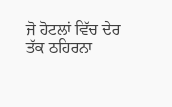ਜੋ ਹੋਟਲਾਂ ਵਿੱਚ ਦੇਰ ਤੱਕ ਠਹਿਰਨਾ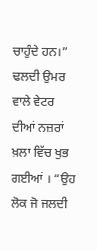ਚਾਹੁੰਦੇ ਹਨ।” ਢਲਦੀ ਉਮਰ ਵਾਲੇ ਵੇਟਰ ਦੀਆਂ ਨਜ਼ਰਾਂ ਖ਼ਲਾ ਵਿੱਚ ਖੁਭ ਗਈਆਂ । “ਉਹ ਲੋਕ ਜੋ ਜਲਦੀ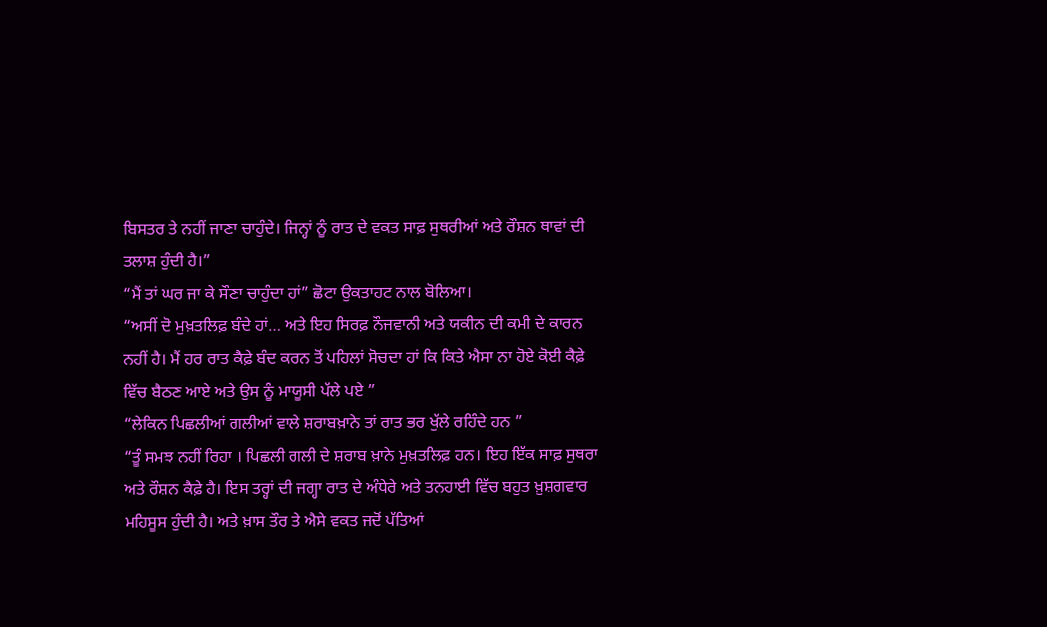ਬਿਸਤਰ ਤੇ ਨਹੀਂ ਜਾਣਾ ਚਾਹੁੰਦੇ। ਜਿਨ੍ਹਾਂ ਨੂੰ ਰਾਤ ਦੇ ਵਕਤ ਸਾਫ਼ ਸੁਥਰੀਆਂ ਅਤੇ ਰੌਸ਼ਨ ਥਾਵਾਂ ਦੀ ਤਲਾਸ਼ ਹੁੰਦੀ ਹੈ।”
“ਮੈਂ ਤਾਂ ਘਰ ਜਾ ਕੇ ਸੌਣਾ ਚਾਹੁੰਦਾ ਹਾਂ” ਛੋਟਾ ਉਕਤਾਹਟ ਨਾਲ ਬੋਲਿਆ।
“ਅਸੀਂ ਦੋ ਮੁਖ਼ਤਲਿਫ਼ ਬੰਦੇ ਹਾਂ… ਅਤੇ ਇਹ ਸਿਰਫ਼ ਨੌਜਵਾਨੀ ਅਤੇ ਯਕੀਨ ਦੀ ਕਮੀ ਦੇ ਕਾਰਨ ਨਹੀਂ ਹੈ। ਮੈਂ ਹਰ ਰਾਤ ਕੈਫ਼ੇ ਬੰਦ ਕਰਨ ਤੋਂ ਪਹਿਲਾਂ ਸੋਚਦਾ ਹਾਂ ਕਿ ਕਿਤੇ ਐਸਾ ਨਾ ਹੋਏ ਕੋਈ ਕੈਫ਼ੇ ਵਿੱਚ ਬੈਠਣ ਆਏ ਅਤੇ ਉਸ ਨੂੰ ਮਾਯੂਸੀ ਪੱਲੇ ਪਏ ”
“ਲੇਕਿਨ ਪਿਛਲੀਆਂ ਗਲੀਆਂ ਵਾਲੇ ਸ਼ਰਾਬਖ਼ਾਨੇ ਤਾਂ ਰਾਤ ਭਰ ਖੁੱਲੇ ਰਹਿੰਦੇ ਹਨ ”
“ਤੂੰ ਸਮਝ ਨਹੀਂ ਰਿਹਾ । ਪਿਛਲੀ ਗਲੀ ਦੇ ਸ਼ਰਾਬ ਖ਼ਾਨੇ ਮੁਖ਼ਤਲਿਫ਼ ਹਨ। ਇਹ ਇੱਕ ਸਾਫ਼ ਸੁਥਰਾ ਅਤੇ ਰੌਸ਼ਨ ਕੈਫ਼ੇ ਹੈ। ਇਸ ਤਰ੍ਹਾਂ ਦੀ ਜਗ੍ਹਾ ਰਾਤ ਦੇ ਅੰਧੇਰੇ ਅਤੇ ਤਨਹਾਈ ਵਿੱਚ ਬਹੁਤ ਖ਼ੁਸ਼ਗਵਾਰ ਮਹਿਸੂਸ ਹੁੰਦੀ ਹੈ। ਅਤੇ ਖ਼ਾਸ ਤੌਰ ਤੇ ਐਸੇ ਵਕਤ ਜਦੋਂ ਪੱਤਿਆਂ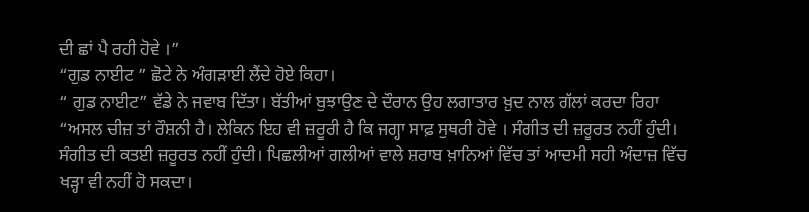ਦੀ ਛਾਂ ਪੈ ਰਹੀ ਹੋਵੇ ।”
“ਗੁਡ ਨਾਈਟ ” ਛੋਟੇ ਨੇ ਅੰਗੜਾਈ ਲੈਂਦੇ ਹੋਏ ਕਿਹਾ।
“ ਗੁਡ ਨਾਈਟ” ਵੱਡੇ ਨੇ ਜਵਾਬ ਦਿੱਤਾ। ਬੱਤੀਆਂ ਬੁਝਾਉਣ ਦੇ ਦੌਰਾਨ ਉਹ ਲਗਾਤਾਰ ਖ਼ੁਦ ਨਾਲ ਗੱਲਾਂ ਕਰਦਾ ਰਿਹਾ “ਅਸਲ ਚੀਜ਼ ਤਾਂ ਰੌਸ਼ਨੀ ਹੈ। ਲੇਕਿਨ ਇਹ ਵੀ ਜ਼ਰੂਰੀ ਹੈ ਕਿ ਜਗ੍ਹਾ ਸਾਫ਼ ਸੁਥਰੀ ਹੋਵੇ । ਸੰਗੀਤ ਦੀ ਜ਼ਰੂਰਤ ਨਹੀਂ ਹੁੰਦੀ। ਸੰਗੀਤ ਦੀ ਕਤਈ ਜ਼ਰੂਰਤ ਨਹੀਂ ਹੁੰਦੀ। ਪਿਛਲੀਆਂ ਗਲੀਆਂ ਵਾਲੇ ਸ਼ਰਾਬ ਖ਼ਾਨਿਆਂ ਵਿੱਚ ਤਾਂ ਆਦਮੀ ਸਹੀ ਅੰਦਾਜ਼ ਵਿੱਚ ਖੜ੍ਹਾ ਵੀ ਨਹੀਂ ਹੋ ਸਕਦਾ।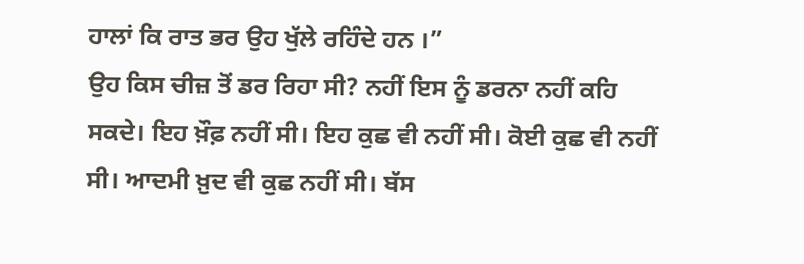ਹਾਲਾਂ ਕਿ ਰਾਤ ਭਰ ਉਹ ਖੁੱਲੇ ਰਹਿੰਦੇ ਹਨ ।”
ਉਹ ਕਿਸ ਚੀਜ਼ ਤੋਂ ਡਰ ਰਿਹਾ ਸੀ? ਨਹੀਂ ਇਸ ਨੂੰ ਡਰਨਾ ਨਹੀਂ ਕਹਿ ਸਕਦੇ। ਇਹ ਖ਼ੌਫ਼ ਨਹੀਂ ਸੀ। ਇਹ ਕੁਛ ਵੀ ਨਹੀਂ ਸੀ। ਕੋਈ ਕੁਛ ਵੀ ਨਹੀਂ ਸੀ। ਆਦਮੀ ਖ਼ੁਦ ਵੀ ਕੁਛ ਨਹੀਂ ਸੀ। ਬੱਸ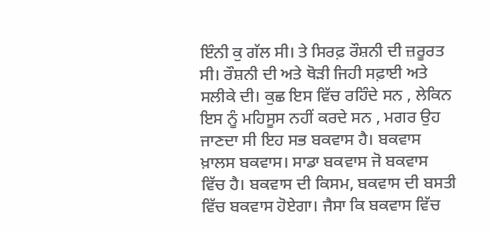ਇੰਨੀ ਕੁ ਗੱਲ ਸੀ। ਤੇ ਸਿਰਫ਼ ਰੌਸ਼ਨੀ ਦੀ ਜ਼ਰੂਰਤ ਸੀ। ਰੌਸ਼ਨੀ ਦੀ ਅਤੇ ਥੋੜੀ ਜਿਹੀ ਸਫ਼ਾਈ ਅਤੇ ਸਲੀਕੇ ਦੀ। ਕੁਛ ਇਸ ਵਿੱਚ ਰਹਿੰਦੇ ਸਨ , ਲੇਕਿਨ ਇਸ ਨੂੰ ਮਹਿਸੂਸ ਨਹੀਂ ਕਰਦੇ ਸਨ , ਮਗਰ ਉਹ ਜਾਣਦਾ ਸੀ ਇਹ ਸਭ ਬਕਵਾਸ ਹੈ। ਬਕਵਾਸ ਖ਼ਾਲਸ ਬਕਵਾਸ। ਸਾਡਾ ਬਕਵਾਸ ਜੋ ਬਕਵਾਸ ਵਿੱਚ ਹੈ। ਬਕਵਾਸ ਦੀ ਕਿਸਮ, ਬਕਵਾਸ ਦੀ ਬਸਤੀ ਵਿੱਚ ਬਕਵਾਸ ਹੋਏਗਾ। ਜੈਸਾ ਕਿ ਬਕਵਾਸ ਵਿੱਚ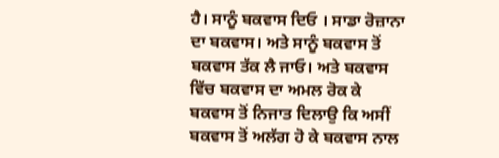ਹੈ। ਸਾਨੂੰ ਬਕਵਾਸ ਦਿਓ । ਸਾਡਾ ਰੋਜ਼ਾਨਾ ਦਾ ਬਕਵਾਸ। ਅਤੇ ਸਾਨੂੰ ਬਕਵਾਸ ਤੋਂ ਬਕਵਾਸ ਤੱਕ ਲੈ ਜਾਓ। ਅਤੇ ਬਕਵਾਸ ਵਿੱਚ ਬਕਵਾਸ ਦਾ ਅਮਲ ਰੋਕ ਕੇ ਬਕਵਾਸ ਤੋਂ ਨਿਜਾਤ ਦਿਲਾਉ ਕਿ ਅਸੀਂ ਬਕਵਾਸ ਤੋਂ ਅਲੱਗ ਹੋ ਕੇ ਬਕਵਾਸ ਨਾਲ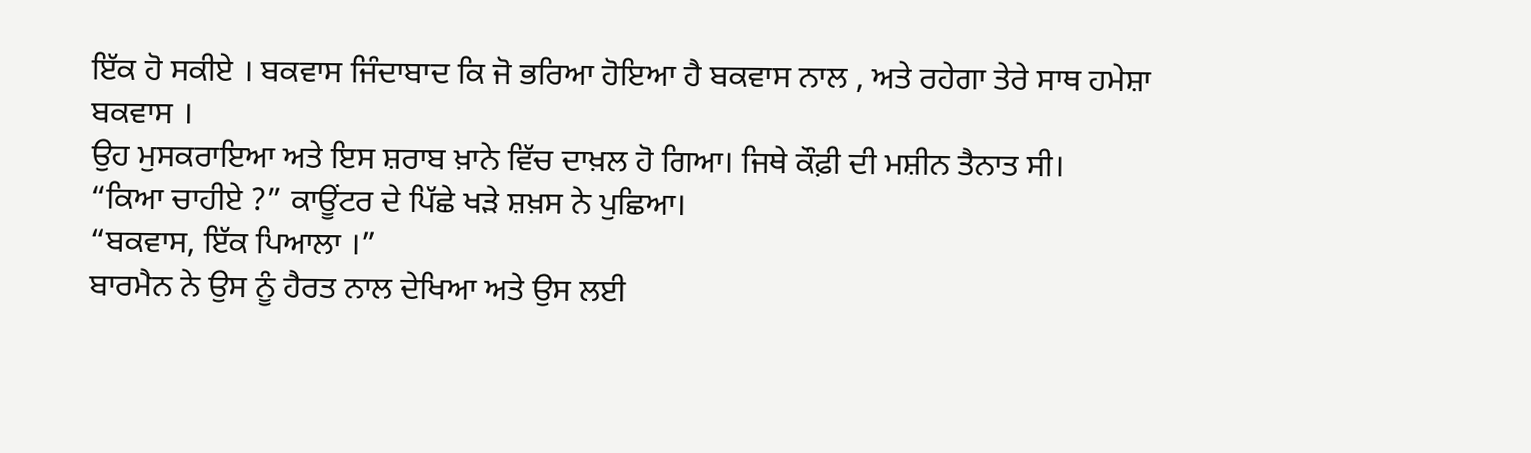ਇੱਕ ਹੋ ਸਕੀਏ । ਬਕਵਾਸ ਜਿੰਦਾਬਾਦ ਕਿ ਜੋ ਭਰਿਆ ਹੋਇਆ ਹੈ ਬਕਵਾਸ ਨਾਲ , ਅਤੇ ਰਹੇਗਾ ਤੇਰੇ ਸਾਥ ਹਮੇਸ਼ਾ ਬਕਵਾਸ ।
ਉਹ ਮੁਸਕਰਾਇਆ ਅਤੇ ਇਸ ਸ਼ਰਾਬ ਖ਼ਾਨੇ ਵਿੱਚ ਦਾਖ਼ਲ ਹੋ ਗਿਆ। ਜਿਥੇ ਕੌਫ਼ੀ ਦੀ ਮਸ਼ੀਨ ਤੈਨਾਤ ਸੀ।
“ਕਿਆ ਚਾਹੀਏ ?” ਕਾਊਂਟਰ ਦੇ ਪਿੱਛੇ ਖੜੇ ਸ਼ਖ਼ਸ ਨੇ ਪੁਛਿਆ।
“ਬਕਵਾਸ, ਇੱਕ ਪਿਆਲਾ ।”
ਬਾਰਮੈਨ ਨੇ ਉਸ ਨੂੰ ਹੈਰਤ ਨਾਲ ਦੇਖਿਆ ਅਤੇ ਉਸ ਲਈ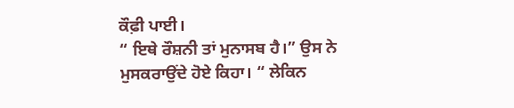ਕੌਫ਼ੀ ਪਾਈ।
“ ਇਥੇ ਰੌਸ਼ਨੀ ਤਾਂ ਮੁਨਾਸਬ ਹੈ।” ਉਸ ਨੇ ਮੁਸਕਰਾਉਂਦੇ ਹੋਏ ਕਿਹਾ। “ ਲੇਕਿਨ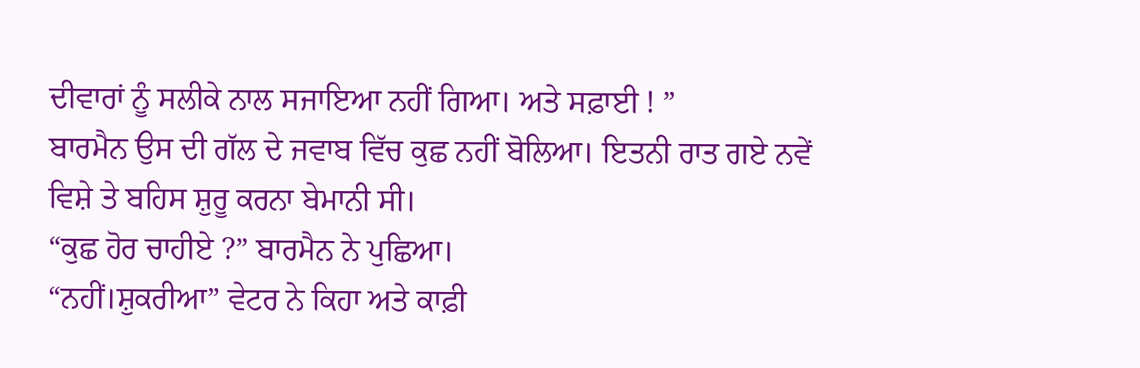ਦੀਵਾਰਾਂ ਨੂੰ ਸਲੀਕੇ ਨਾਲ ਸਜਾਇਆ ਨਹੀਂ ਗਿਆ। ਅਤੇ ਸਫ਼ਾਈ ! ”
ਬਾਰਮੈਨ ਉਸ ਦੀ ਗੱਲ ਦੇ ਜਵਾਬ ਵਿੱਚ ਕੁਛ ਨਹੀਂ ਬੋਲਿਆ। ਇਤਨੀ ਰਾਤ ਗਏ ਨਵੇਂ ਵਿਸ਼ੇ ਤੇ ਬਹਿਸ ਸ਼ੁਰੂ ਕਰਨਾ ਬੇਮਾਨੀ ਸੀ।
“ਕੁਛ ਹੋਰ ਚਾਹੀਏ ?” ਬਾਰਮੈਨ ਨੇ ਪੁਛਿਆ।
“ਨਹੀਂ।ਸ਼ੁਕਰੀਆ” ਵੇਟਰ ਨੇ ਕਿਹਾ ਅਤੇ ਕਾਫ਼ੀ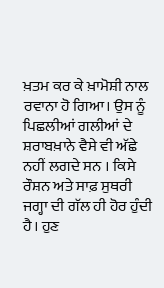ਖ਼ਤਮ ਕਰ ਕੇ ਖ਼ਾਮੋਸ਼ੀ ਨਾਲ ਰਵਾਨਾ ਹੋ ਗਿਆ। ਉਸ ਨੂੰ ਪਿਛਲੀਆਂ ਗਲੀਆਂ ਦੇ ਸ਼ਰਾਬਖ਼ਾਨੇ ਵੈਸੇ ਵੀ ਅੱਛੇ ਨਹੀਂ ਲਗਦੇ ਸਨ । ਕਿਸੇ ਰੌਸ਼ਨ ਅਤੇ ਸਾਫ਼ ਸੁਥਰੀ ਜਗ੍ਹਾ ਦੀ ਗੱਲ ਹੀ ਹੋਰ ਹੁੰਦੀ ਹੈ। ਹੁਣ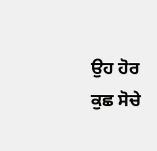ਉਹ ਹੋਰ ਕੁਛ ਸੋਚੇ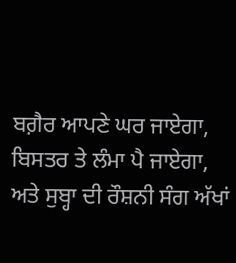ਬਗ਼ੈਰ ਆਪਣੇ ਘਰ ਜਾਏਗਾ, ਬਿਸਤਰ ਤੇ ਲੰਮਾ ਪੈ ਜਾਏਗਾ, ਅਤੇ ਸੁਬ੍ਹਾ ਦੀ ਰੌਸ਼ਨੀ ਸੰਗ ਅੱਖਾਂ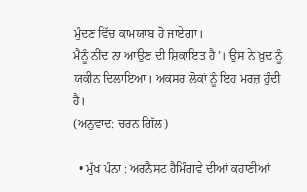ਮੁੰਦਣ ਵਿੱਚ ਕਾਮਯਾਬ ਹੋ ਜਾਏਗਾ।
ਮੈਨੂੰ ਨੀਂਦ ਨਾ ਆਉਣ ਦੀ ਸ਼ਿਕਾਇਤ ਹੈ’। ਉਸ ਨੇ ਖ਼ੁਦ ਨੂੰ ਯਕੀਨ ਦਿਲਾਇਆ। ਅਕਸਰ ਲੋਕਾਂ ਨੂੰ ਇਹ ਮਰਜ਼ ਹੁੰਦੀ ਹੈ।
(ਅਨੁਵਾਦ: ਚਰਨ ਗਿੱਲ)

  • ਮੁੱਖ ਪੰਨਾ : ਅਰਨੈਸਟ ਹੈਮਿੰਗਵੇ ਦੀਆਂ ਕਹਾਣੀਆਂ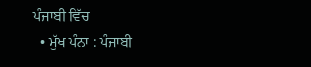ਪੰਜਾਬੀ ਵਿੱਚ
  • ਮੁੱਖ ਪੰਨਾ : ਪੰਜਾਬੀ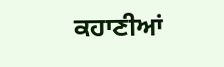ਕਹਾਣੀਆਂ